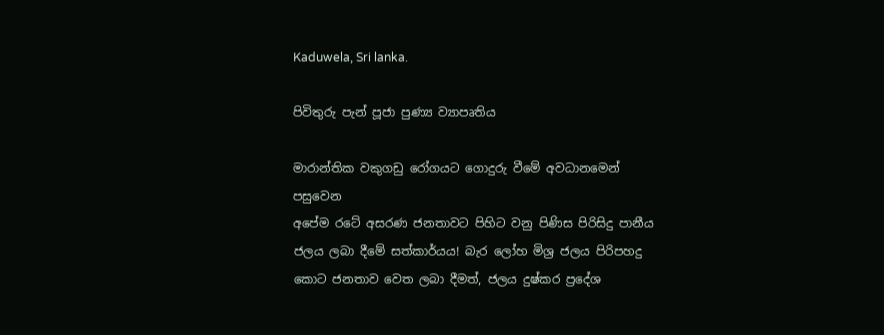Kaduwela, Sri lanka.

පිවිතුරු පැන් පූජා පුණ්‍ය ව්‍යාපෘතිය

මාරාන්තික වකුගඩු රෝගයට ගොදුරු වීමේ අවධානමෙන් පසුවෙන
අපේම රටේ අසරණ ජනතාවට පිහිට වනු පිණිස පිරිසිදු පානීය ජලය ලබා දීමේ සත්කාර්යය! බැර ලෝහ මිශ්‍ර ජලය පිරිපහදු කොට ජනතාව වෙත ලබා දීමත්, ජලය දුෂ්කර ප්‍රදේශ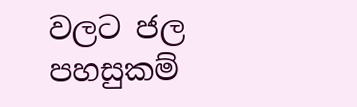වලට ජල පහසුකම්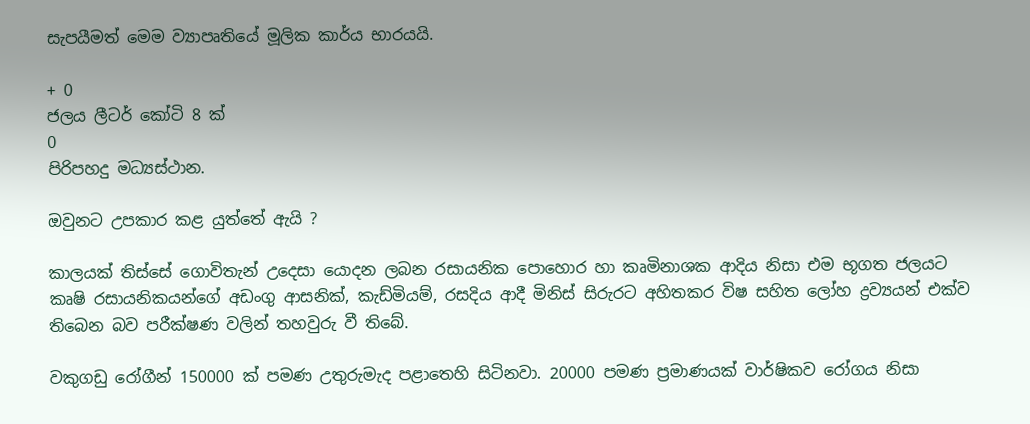සැපයීමත් මෙම ව්‍යාපෘතියේ මූලික කාර්ය භාරයයි.

+ 0
ජලය ලීටර් කෝටි 8 ක්
0
පිරිපහදු මධ්‍යස්ථාන.

ඔවුනට උපකාර කළ යුත්තේ ඇයි ?

කාලයක් තිස්සේ ගොවිතැන් උදෙසා යොදන ලබන රසායනික පොහොර හා කෘමිනාශක ආදිය නිසා එම භූගත ජලයට කෘෂි රසායනිකයන්ගේ අඩංගු ආසනික්, කැඩ්මියම්, රසදිය ආදී මිනිස් සිරුරට අහිතකර විෂ සහිත ලෝහ ද්‍රව්‍යයන් එක්ව තිබෙන බව පරීක්ෂණ වලින් තහවුරු වී තිබේ.

වකුගඩු රෝගීන් 150000 ක් පමණ උතුරුමැද පළාතෙහි සිටිනවා. 20000 පමණ ප්‍රමාණයක් වාර්ෂිකව රෝගය නිසා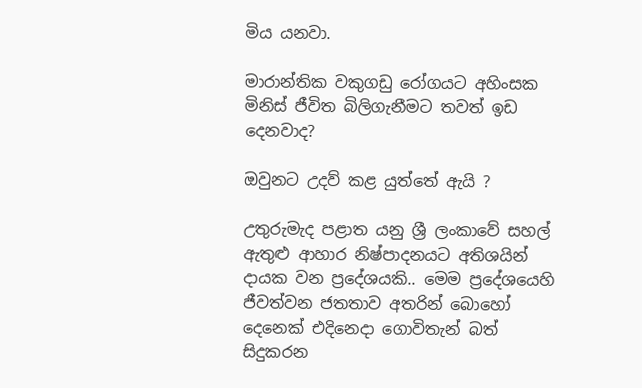මිය යනවා.

මාරාන්තික වකුගඩු රෝගයට අහිංසක මිනිස් ජීවිත බිලිගැනීමට තවත් ඉඩ දෙනවාද?

ඔවුනට උදව් කළ යුත්තේ ඇයි ?

උතුරුමැද පළාත යනු ශ්‍රී ලංකාවේ සහල් ඇතුළු ආහාර නිෂ්පාදනයට අතිශයින් දායක වන ප්‍රදේශයකි.. මෙම ප්‍රදේශයෙහි ජීවත්වන ජතතාව අතරින් බොහෝ දෙනෙක් එදිනෙදා ගොවිතැන් බත් සිදුකරන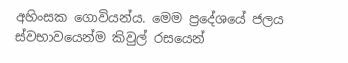අහිංසක ගොවියන්ය. මෙම ප්‍රදේශයේ ජලය ස්වභාවයෙන්ම කිවුල් රසයෙන්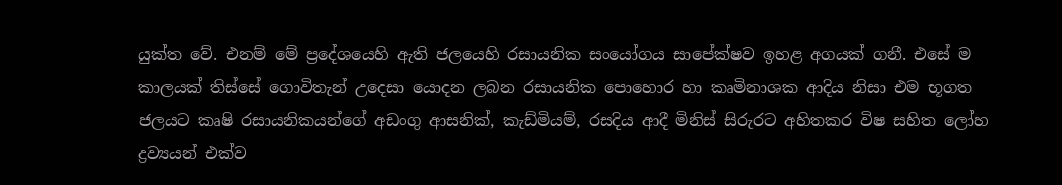යුක්ත වේ. එනම් මේ ප්‍රදේශයෙහි ඇති ජලයෙහි රසායනික සංයෝගය සාපේක්ෂව ඉහළ අගයක් ගනී. එසේ ම කාලයක් තිස්සේ ගොවිතැන් උදෙසා යොදන ලබන රසායනික පොහොර හා කෘමිනාශක ආදිය නිසා එම භූගත ජලයට කෘෂි රසායනිකයන්ගේ අඩංගු ආසනික්, කැඩ්මියම්, රසදිය ආදී මිනිස් සිරුරට අහිතකර විෂ සහිත ලෝහ ද්‍රව්‍යයන් එක්ව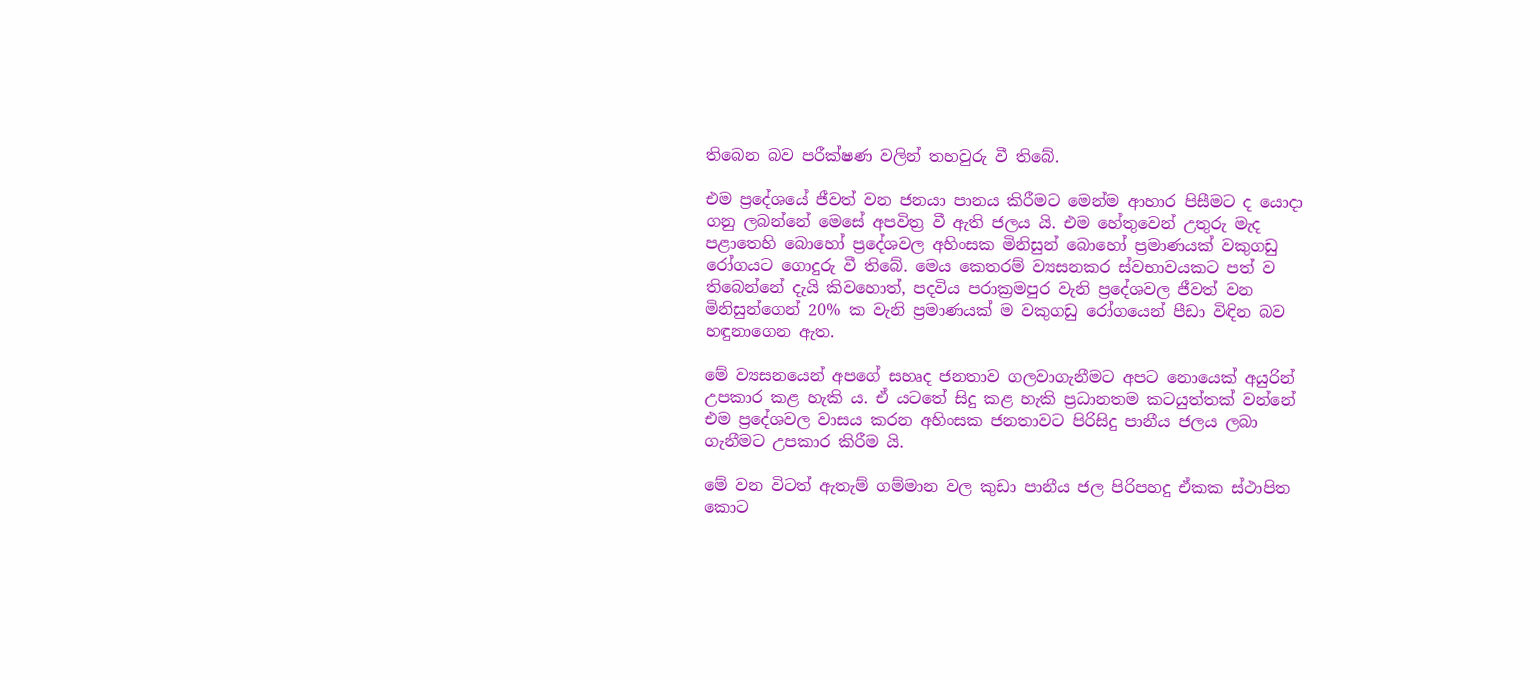තිබෙන බව පරීක්ෂණ වලින් තහවුරු වී තිබේ.

එම ප්‍රදේශයේ ජීවත් වන ජනයා පානය කිරීමට මෙන්ම ආහාර පිසීමට ද යොදා ගනු ලබන්නේ මෙසේ අපවිත්‍ර වී ඇති ජලය යි. එම හේතුවෙන් උතුරු මැද පළාතෙහි බොහෝ ප්‍රදේශවල අහිංසක මිනිසුන් බොහෝ ප්‍රමාණයක් වකුගඩු රෝගයට ගොදුරු වී තිබේ. මෙය කෙතරම් ව්‍යසනකර ස්වභාවයකට පත් ව තිබෙන්නේ දැයි කිවහොත්, පදවිය පරාක්‍රමපුර වැනි ප්‍රදේශවල ජීවත් වන මිනිසුන්ගෙන් 20% ක වැනි ප්‍රමාණයක් ම වකුගඩු රෝගයෙන් පීඩා විඳින බව හඳුනාගෙන ඇත.

මේ ව්‍යසනයෙන් අපගේ සහෘද ජනතාව ගලවාගැනීමට අපට නොයෙක් අයුරින් උපකාර කළ හැකි ය. ඒ යටතේ සිදු කළ හැකි ප්‍රධානතම කටයුත්තක් වන්නේ එම ප්‍රදේශවල වාසය කරන අහිංසක ජනතාවට පිරිසිදු පානීය ජලය ලබා ගැනීමට උපකාර කිරීම යි.

මේ වන විටත් ඇතැම් ගම්මාන වල කුඩා පානීය ජල පිරිපහදු ඒකක ස්ථාපිත කොට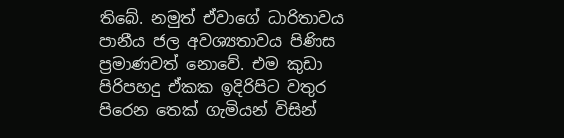තිබේ. නමුත් ඒවාගේ ධාරිතාවය පානීය ජල අවශ්‍යතාවය පිණිස ප්‍රමාණවත් නොවේ. එම කුඩා පිරිපහදු ඒකක ඉදිරිපිට වතුර පිරෙන තෙක් ගැමියන් විසින්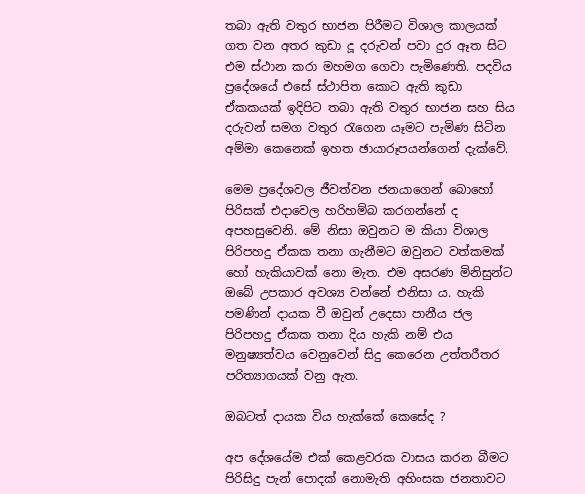තබා ඇති වතුර භාජන පිරීමට විශාල කාලයක් ගත වන අතර කුඩා දූ දරුවන් පවා දුර ඈත සිට එම ස්ථාන කරා මහමග ගෙවා පැමිණෙති. පදවිය ප්‍රදේශයේ එසේ ස්ථාපිත කොට ඇති කුඩා ඒකකයක් ඉදිපිට තබා ඇති වතුර භාජන සහ සිය දරුවන් සමග වතුර රැගෙන යෑමට පැමිණ සිටින අම්මා කෙනෙක් ඉහත ඡායාරූපයන්ගෙන් දැක්වේ.

මෙම ප්‍රදේශවල ජීවත්වන ජනයාගෙන් බොහෝ පිරිසක් එදාවෙල හරිහම්බ කරගන්නේ ද අපහසුවෙනි. මේ නිසා ඔවුනට ම කියා විශාල පිරිපහදු ඒකක තනා ගැනීමට ඔවුනට වත්කමක් හෝ හැකියාවක් නො මැත. එම අසරණ මිනිසුන්ට ඔබේ උපකාර අවශ්‍ය වන්නේ එනිසා ය. හැකි පමණින් දායක වී ඔවුන් උදෙසා පානීය ජල පිරිපහදු ඒකක තනා දිය හැකි නම් එය මනුෂ්‍යත්වය වෙනුවෙන් සිදු කෙරෙන උත්තරීතර පරිත්‍යාගයක් වනු ඇත.

ඔබටත් දායක විය හැක්කේ කෙසේද ?

අප දේශයේම එක් කෙළවරක වාසය කරන බීමට පිරිසිදු පැන් පොදක් නොමැති අහිංසක ජනතාවට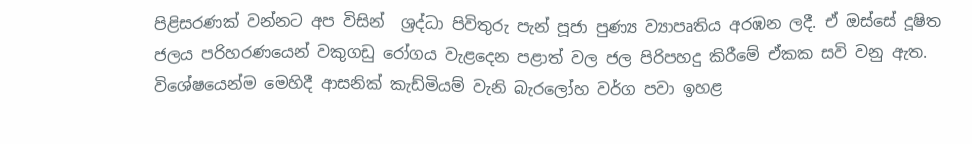පිළිසරණක් වන්නට අප විසින්  ශ්‍රද්ධා පිවිතුරු පැන් පූජා පුණ්‍ය ව්‍යාපෘතිය අරඹන ලදී. ඒ ඔස්සේ දූෂිත ජලය පරිහරණයෙන් වකුගඩු රෝගය වැළදෙන පළාත් වල ජල පිරිපහදු කිරීමේ ඒකක සවි වනු ඇත. විශේෂයෙන්ම මෙහිදී ආසනික් කැඩ්මියම් වැනි බැරලෝහ වර්ග පවා ඉහළ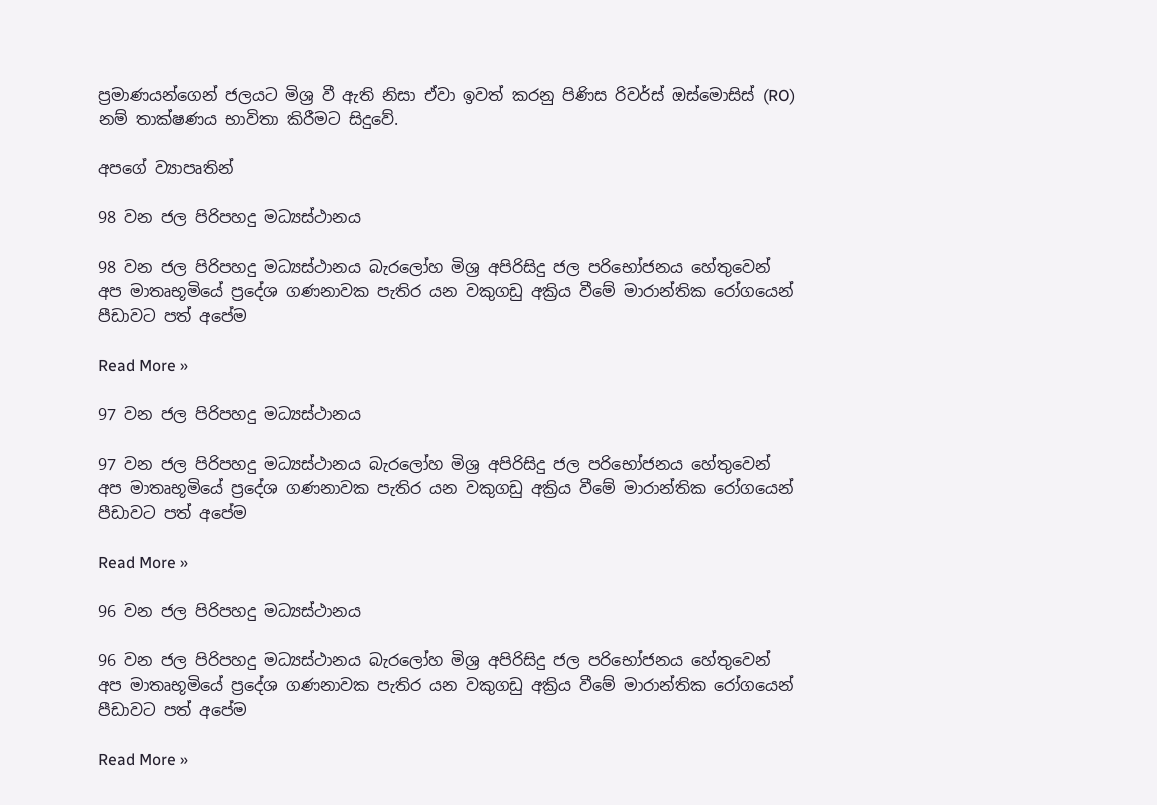ප්‍රමාණයන්ගෙන් ජලයට මිශ්‍ර වී ඇති නිසා ඒවා ඉවත් කරනු පිණිස රිවර්ස් ඔස්මොසිස් (RO) නම් තාක්ෂණය භාවිතා කිරීමට සිදුවේ.

අපගේ ව්‍යාපෘතින්

98 වන ජල පිරිපහදු මධ්‍යස්ථානය

98 වන ජල පිරිපහදු මධ්‍යස්ථානය බැරලෝහ මිශ්‍ර අපිරිසිදු ජල පරිභෝජනය හේතුවෙන් අප මාතෘභූමියේ ප්‍රදේශ ගණනාවක පැතිර යන වකුගඩු අක්‍රිය වීමේ මාරාන්තික රෝගයෙන් පීඩාවට පත් අපේම

Read More »

97 වන ජල පිරිපහදු මධ්‍යස්ථානය

97 වන ජල පිරිපහදු මධ්‍යස්ථානය බැරලෝහ මිශ්‍ර අපිරිසිදු ජල පරිභෝජනය හේතුවෙන් අප මාතෘභූමියේ ප්‍රදේශ ගණනාවක පැතිර යන වකුගඩු අක්‍රිය වීමේ මාරාන්තික රෝගයෙන් පීඩාවට පත් අපේම

Read More »

96 වන ජල පිරිපහදු මධ්‍යස්ථානය

96 වන ජල පිරිපහදු මධ්‍යස්ථානය බැරලෝහ මිශ්‍ර අපිරිසිදු ජල පරිභෝජනය හේතුවෙන් අප මාතෘභූමියේ ප්‍රදේශ ගණනාවක පැතිර යන වකුගඩු අක්‍රිය වීමේ මාරාන්තික රෝගයෙන් පීඩාවට පත් අපේම

Read More »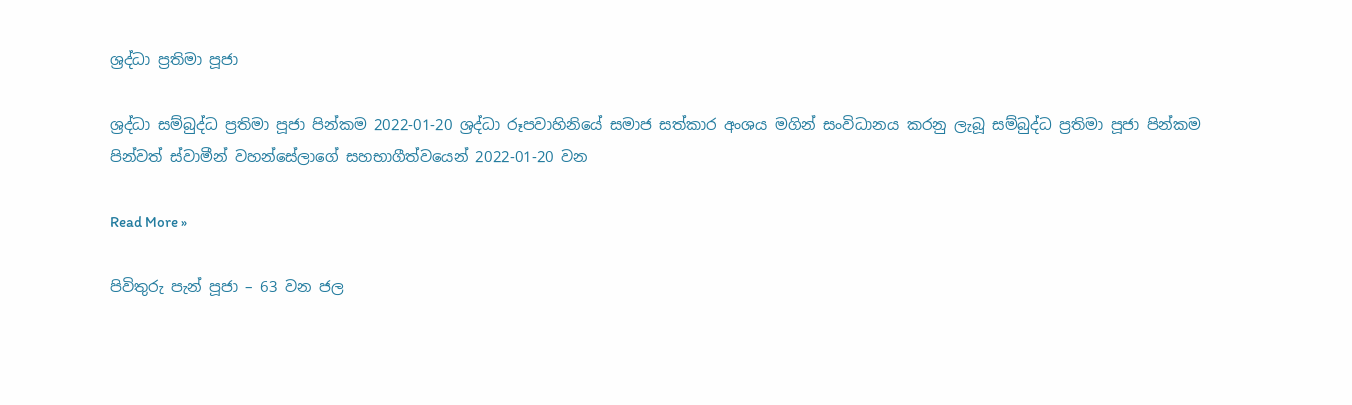ශ්‍රද්ධා ප්‍රතිමා පූජා

ශ්‍රද්ධා සම්බුද්ධ ප්‍රතිමා පූජා පින්කම 2022-01-20 ශ්‍රද්ධා රූපවාහිනියේ සමාජ සත්කාර අංශය මගින් සංවිධානය කරනු ලැබූ සම්බුද්ධ ප්‍රතිමා පූජා පින්කම පින්වත් ස්වාමීන් වහන්සේලාගේ සහභාගීත්වයෙන් 2022-01-20 වන

Read More »

පිවිතුරු පැන් පූජා – 63 වන ජල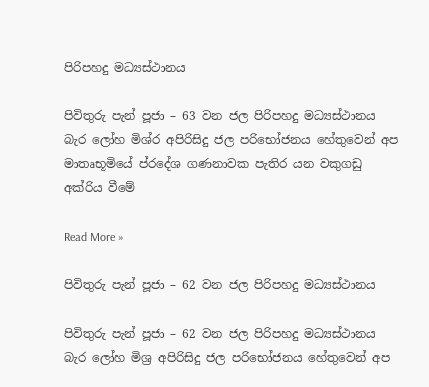පිරිපහදු මධ්‍යස්ථානය

පිවිතුරු පැන් පූජා – 63 වන ජල පිරිපහදු මධ්‍යස්ථානය බැර ලෝහ මිශ්ර අපිරිසිදු ජල පරිභෝජනය හේතුවෙන් අප මාතෘභූමියේ ප්රදේශ ගණනාවක පැතිර යන වකුගඩු අක්රිය වීමේ

Read More »

පිවිතුරු පැන් පූජා – 62 වන ජල පිරිපහදු මධ්‍යස්ථානය

පිවිතුරු පැන් පූජා – 62 වන ජල පිරිපහදු මධ්‍යස්ථානය බැර ලෝහ මිශ්‍ර අපිරිසිදු ජල පරිභෝජනය හේතුවෙන් අප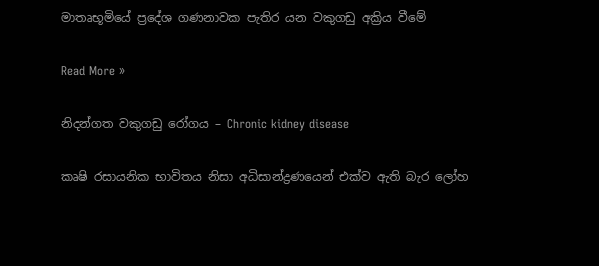මාතෘභූමියේ ප්‍රදේශ ගණනාවක පැතිර යන වකුගඩු අක්‍රිය වීමේ

Read More »

නිදන්ගත වකුගඩු රෝගය – Chronic kidney disease

කෘෂි රසායනික භාවිතය නිසා අධිසාන්ද්‍රණයෙන් එක්ව ඇති බැර ලෝහ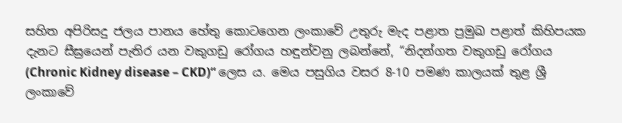සහිත අපිරිසදු ජලය පානය හේතු කොටගෙන ලංකාවේ උතුරු මැද පළාත ප්‍රමුඛ පළාත් කිහිපයක දැනට සීඝ්‍රයෙන් පැතිර යන වකුගඩු රෝගය හඳුන්වනු ලබන්නේ, “නිදන්ගත වකුගඩු රෝගය (Chronic Kidney disease – CKD)“ ලෙස ය. මෙය පසුගිය වසර 8-10 පමණ කාලයක් තුළ ශ්‍රී ලංකාවේ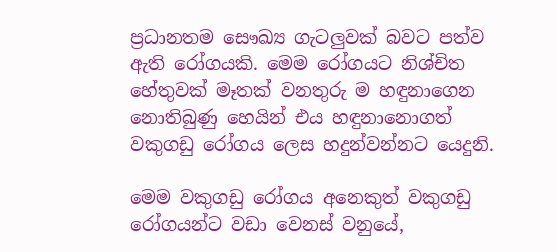ප්‍රධානතම සෞඛ්‍ය ගැටලුවක් බවට පත්ව ඇති රෝගයකි. මෙම රෝගයට නිශ්චිත හේතුවක් මෑතක් වනතුරු ම හඳුනාගෙන නොතිබුණු හෙයින් එය හඳුනානොගත් වකුගඩු රෝගය ලෙස හදුන්වන්නට යෙදුනි.

මෙම වකුගඩු රෝගය අනෙකුත් වකුගඩු රෝගයන්ට වඩා වෙනස් වනුයේ,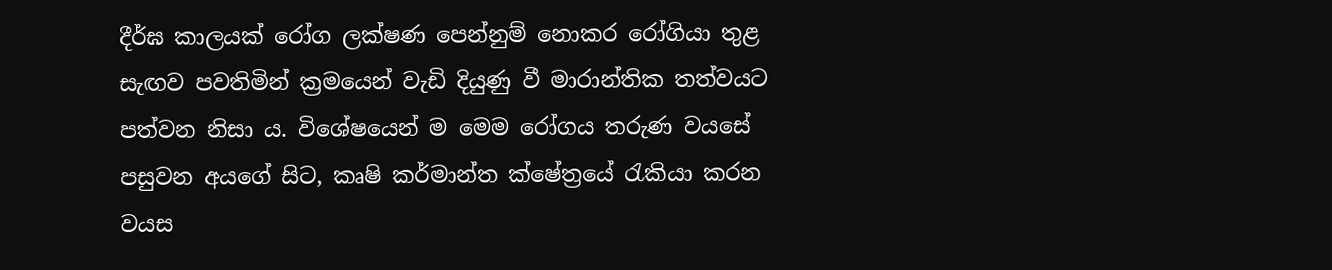දීර්ඝ කාලයක් රෝග ලක්ෂණ පෙන්නුම් නොකර රෝගියා තුළ සැඟව පවතිමින් ක්‍රමයෙන් වැඩි දියුණු වී මාරාන්තික තත්වයට පත්වන නිසා ය. විශේෂයෙන් ම මෙම රෝගය තරුණ වයසේ පසුවන අයගේ සිට, කෘෂි කර්මාන්ත ක්ෂේත්‍රයේ රැකියා කරන වයස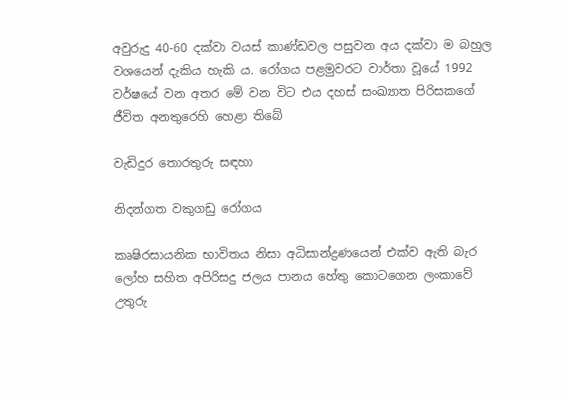අවුරුදු 40-60 දක්වා වයස් කාණ්ඩවල පසුවන අය දක්වා ම බහුල වශයෙන් දැකිය හැකි ය. රෝගය පළමුවරට වාර්තා වූයේ 1992 වර්ෂයේ වන අතර මේ වන විට එය දහස් සංඛ්‍යාත පිරිසකගේ ජීවිත අනතුරෙහි හෙළා තිබේ

වැඩිදුර තොරතුරු සඳහා

නිදන්ගත වකුගඩු රෝගය

කෘෂිරසායනික භාවිතය නිසා අධිසාන්ද්‍රණයෙන් එක්ව ඇති බැර ලෝහ සහිත අපිරිසදු ජලය පානය හේතු කොටගෙන ලංකාවේ උතුරු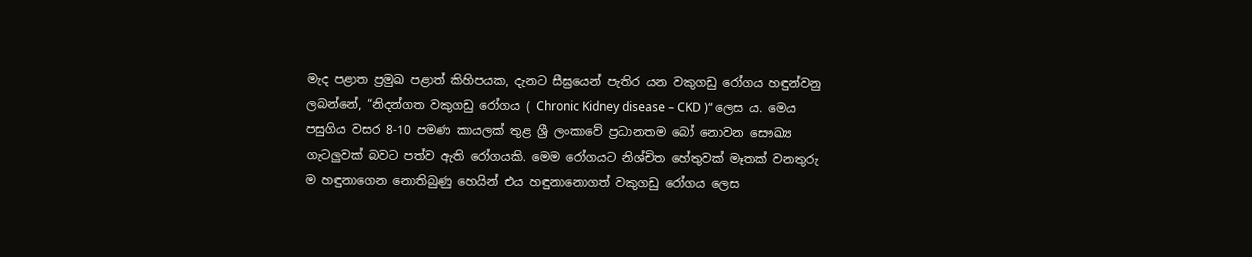මැද පළාත ප්‍රමුඛ පළාත් කිහිපයක, දැනට සීඝ්‍රයෙන් පැතිර යන වකුගඩු රෝගය හඳුන්වනු ලබන්නේ, “නිදන්ගත වකුගඩු රෝගය ( Chronic Kidney disease – CKD )“ ලෙස ය. මෙය පසුගිය වසර 8-10 පමණ කායලක් තුළ ශ්‍රී ලංකාවේ ප්‍රධානතම බෝ නොවන සෞඛ්‍ය ගැටලුවක් බවට පත්ව ඇති රෝගයකි. මෙම රෝගයට නිශ්චිත හේතුවක් මෑතක් වනතුරු ම හඳුනාගෙන නොතිබුණු හෙයින් එය හඳුනානොගත් වකුගඩු රෝගය ලෙස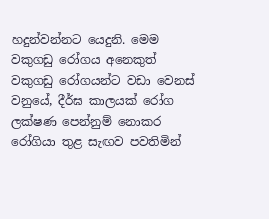හදුන්වන්නට යෙදුනි. මෙම වකුගඩු රෝගය අනෙකුත් වකුගඩු රෝගයන්ට වඩා වෙනස් වනුයේ, දීර්ඝ කාලයක් රෝග ලක්ෂණ පෙන්නුම් නොකර රෝගියා තුළ සැඟව පවතිමින්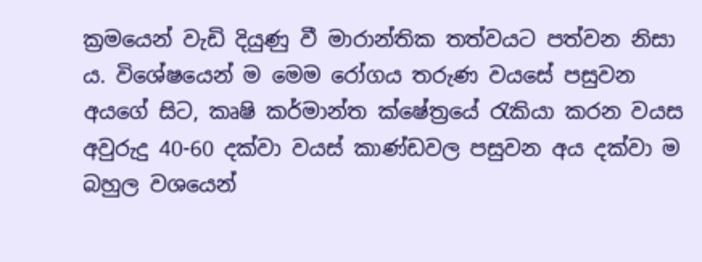ක්‍රමයෙන් වැඩි දියුණු වී මාරාන්තික තත්වයට පත්වන නිසා ය. විශේෂයෙන් ම මෙම රෝගය තරුණ වයසේ පසුවන අයගේ සිට, කෘෂි කර්මාන්ත ක්ෂේත්‍රයේ රැකියා කරන වයස අවුරුදු 40-60 දක්වා වයස් කාණ්ඩවල පසුවන අය දක්වා ම බහුල වශයෙන්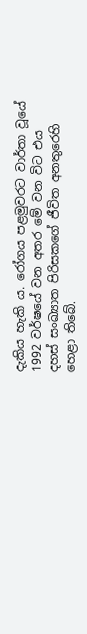දැකිය හැකි ය. රෝගය පළමුවරට වාර්තා වූයේ 1992 වර්ෂයේ වන අතර මේ වන විට එය දහස් සංඛ්‍යාත පිරිසකගේ ජීවිත අනතුරෙහි හෙළා තිබේ.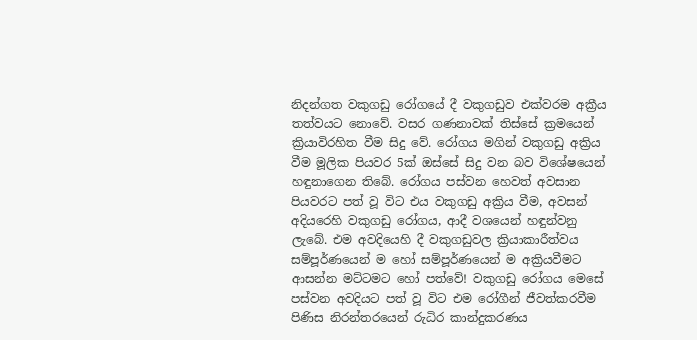නිදන්ගත වකුගඩු රෝගයේ දී වකුගඩුව එක්වරම අක්‍රීය තත්වයට නොවේ. වසර ගණනාවක් තිස්සේ ක්‍රමයෙන් ක්‍රියාවිරහිත වීම සිදු වේ. රෝගය මගින් වකුගඩු අක්‍රිය වීම මූලික පියවර 5ක් ඔස්සේ සිදු වන බව විශේෂයෙන් හඳුනාගෙන තිබේ. රෝගය පස්වන හෙවත් අවසාන පියවරට පත් වූ විට එය වකුගඩු අක්‍රිය වීම, අවසන් අදියරෙහි වකුගඩු රෝගය, ආදී වශයෙන් හඳුන්වනු ලැබේ. එම අවදියෙහි දී වකුගඩුවල ක්‍රියාකාරීත්වය සම්පූර්ණයෙන් ම හෝ සම්පූර්ණයෙන් ම අක්‍රියවීමට ආසන්න මට්ටමට හෝ පත්වේ! වකුගඩු රෝගය මෙසේ පස්වන අවදියට පත් වූ විට එම රෝගීන් ජීවත්කරවීම පිණිස නිරන්තරයෙන් රුධිර කාන්දුකරණය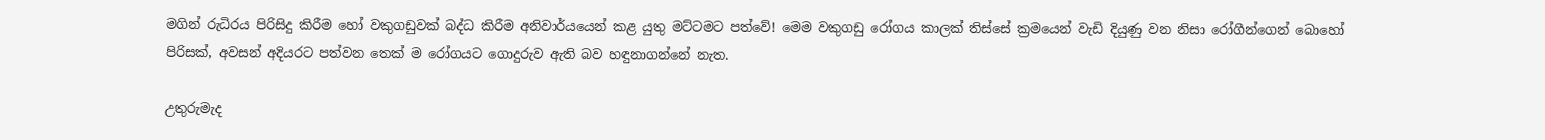මගින් රුධිරය පිරිසිදු කිරීම හෝ වකුගඩුවක් බද්ධ කිරීම අනිවාර්යයෙන් කළ යුතු මට්ටමට පත්වේ! මෙම වකුගඩු රෝගය කාලක් තිස්සේ ක්‍රමයෙන් වැඩි දියුණු වන නිසා රෝගීන්ගෙන් බොහෝ පිරිසක්, අවසන් අදියරට පත්වන තෙක් ම රෝගයට ගොදුරුව ඇති බව හඳුනාගන්නේ නැත.

උතුරුමැද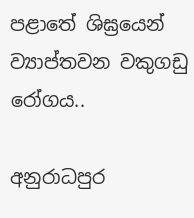පළාතේ ශිඝ්‍රයෙන් ව්‍යාප්තවන වකුගඩු රෝගය..

අනුරාධපුර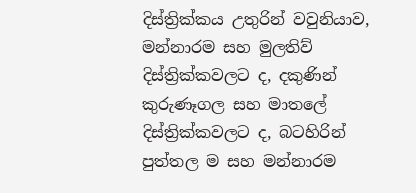දිස්ත්‍රික්කය උතුරින් වවුනියාව, මන්නාරම සහ මුලතිව් දිස්ත්‍රික්කවලට ද, දකුණින් කුරුණෑගල සහ මාතලේ දිස්ත්‍රික්කවලට ද, බටහිරින් පුත්තල ම සහ මන්නාරම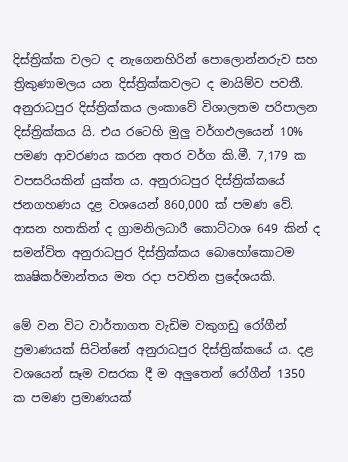දිස්ත්‍රික්ක වලට ද නැගෙනහිරින් පොලොන්නරුව සහ ත්‍රිකුණාමලය යන දිස්ත්‍රික්කවලට ද මායිම්ව පවතී. අනුරාධපුර දිස්ත්‍රික්කය ලංකාවේ විශාලතම පරිපාලන දිස්ත්‍රික්කය යි. එය රටෙහි මුලු වර්ගඵලයෙන් 10% පමණ ආවරණය කරන අතර වර්ග කි.මී. 7,179 ක වපසරියකින් යුක්ත ය. අනුරාධපුර දිස්ත්‍රික්කයේ ජනගහණය දළ වශයෙන් 860,000 ක් පමණ වේ. ආසන හතකින් ද ග්‍රාමනිලධාරී කොට්ටාශ 649 කින් ද සමන්විත අනුරාධපුර දිස්ත්‍රික්කය බොහෝකොටම කෘෂිකර්මාන්තය මත රදා පවතින ප්‍රදේශයකි.

මේ වන විට වාර්තාගත වැඩිම වකුගඩු රෝගීන් ප්‍රමාණයක් සිටින්නේ අනුරාධපුර දිස්ත්‍රික්කයේ ය. දළ වශයෙන් සෑම වසරක දී ම අලුතෙන් රෝගීන් 1350 ක පමණ ප්‍රමාණයක්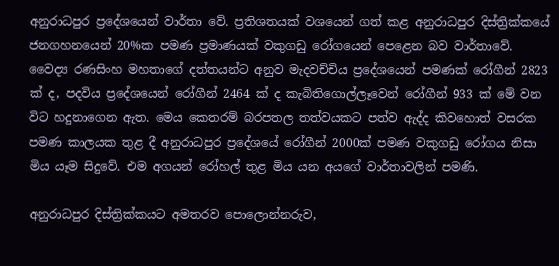අනුරාධපුර ප්‍රදේශයෙන් වාර්තා වේ. ප්‍රතිශතයක් වශයෙන් ගත් කළ අනුරාධපුර දිස්ත්‍රික්කයේ ජනගහනයෙන් 20%ක පමණ ප්‍රමාණයක් වකුගඩු රෝගයෙන් පෙළෙන බව වාර්තාවේ. වෛද්‍ය රණසිංහ මහතාගේ දත්තයන්ට අනුව මැදවච්චිය ප්‍රදේශයෙන් පමණක් රෝගීන් 2823 ක් ද, පදවිය ප්‍රදේශයෙන් රෝගීන් 2464 ක් ද කැබිතිගොල්ලෑවෙන් රෝගීන් 933 ක් මේ වන විට හදුනාගෙන ඇත. මෙය කෙතරම් බරපතල තත්වයකට පත්ව ඇද්ද කිවහොත් වසරක පමණ කාලයක තුළ දී අනුරාධපුර ප්‍රදේශයේ රෝගීන් 2000ක් පමණ වකුගඩු රෝගය නිසා මිය යෑම සිදුවේ. එම අගයන් රෝහල් තුළ මිය යන අයගේ වාර්තාවලින් පමණි.

අනුරාධපුර දිස්ත්‍රික්කයට අමතරව පොලොන්නරුව,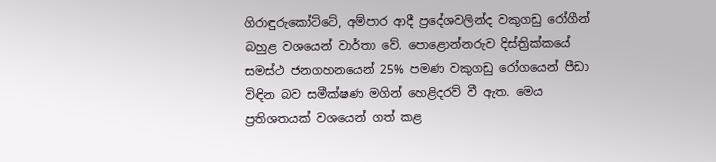ගිරාඳුරුකෝට්ටේ, අම්පාර ආදී ප්‍රදේශවලින්ද වකුගඩු රෝගීන් බහුළ වශයෙන් වාර්තා වේ. පොළොන්නරුව දිස්ත්‍රික්කයේ සමස්ථ ජනගහනයෙන් 25% පමණ වකුගඩු රෝගයෙන් පීඩා විඳින බව සමීක්ෂණ මගින් හෙළිදරව් වී ඇත. මෙය ප්‍රතිශතයක් වශයෙන් ගත් කළ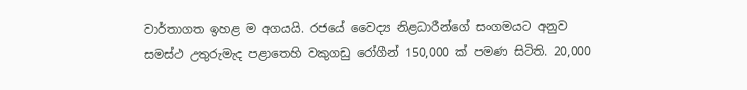වාර්තාගත ඉහළ ම අගයයි. රජයේ වෛද්‍ය නිළධාරීන්ගේ සංගමයට අනුව සමස්ථ උතුරුමැද පළාතෙහි වකුගඩු රෝගීන් 150,000 ක් පමණ සිටිති. 20,000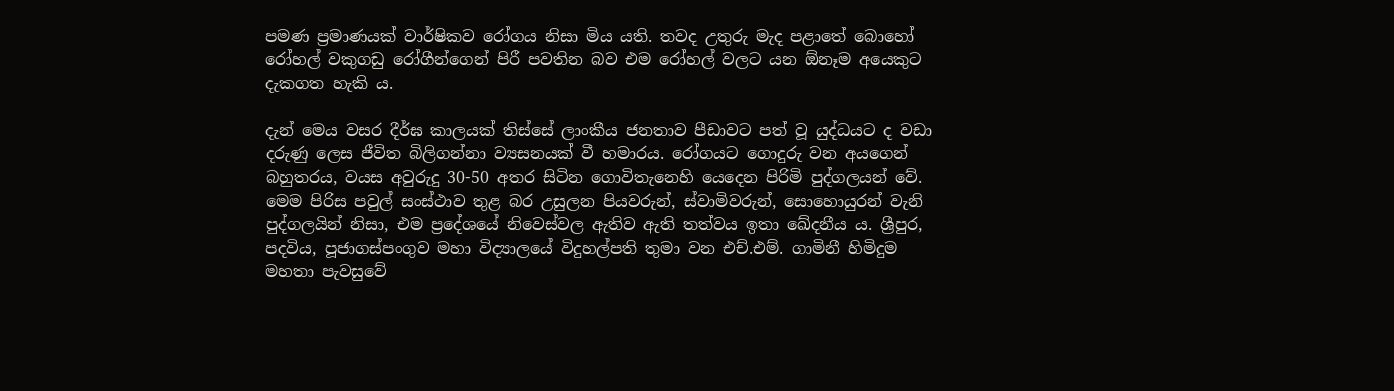පමණ ප්‍රමාණයක් වාර්ෂිකව රෝගය නිසා මිය යති. තවද උතුරු මැද පළාතේ බොහෝ රෝහල් වකුගඩු රෝගීන්ගෙන් පිරී පවතින බව එම රෝහල් වලට යන ඕනෑම අයෙකුට දැකගත හැකි ය.

දැන් මෙය වසර දීර්ඝ කාලයක් තිස්සේ ලාංකීය ජනතාව පීඩාවට පත් වූ යුද්ධයට ද වඩා දරුණු ලෙස ජීවිත බිලිගන්නා ව්‍යසනයක් වී හමාරය. රෝගයට ගොදුරු වන අයගෙන් බහුතරය, වයස අවුරුදු 30-50 අතර සිටින ගොවිතැනෙහි යෙදෙන පිරිමි පුද්ගලයන් වේ. මෙම පිරිස පවුල් සංස්ථාව තුළ බර උසුලන පියවරුන්, ස්වාමිවරුන්, සොහොයුරන් වැනි පුද්ගලයින් නිසා, එම ප්‍රදේශයේ නිවෙස්වල ඇතිව ඇති තත්වය ඉතා ඛේදනීය ය. ශ්‍රීපුර, පදවිය, පූජාගස්පංගුව මහා විද්‍යාලයේ විදුහල්පති තුමා වන එච්.එම්. ගාමිනී හිමිදුම මහතා පැවසුවේ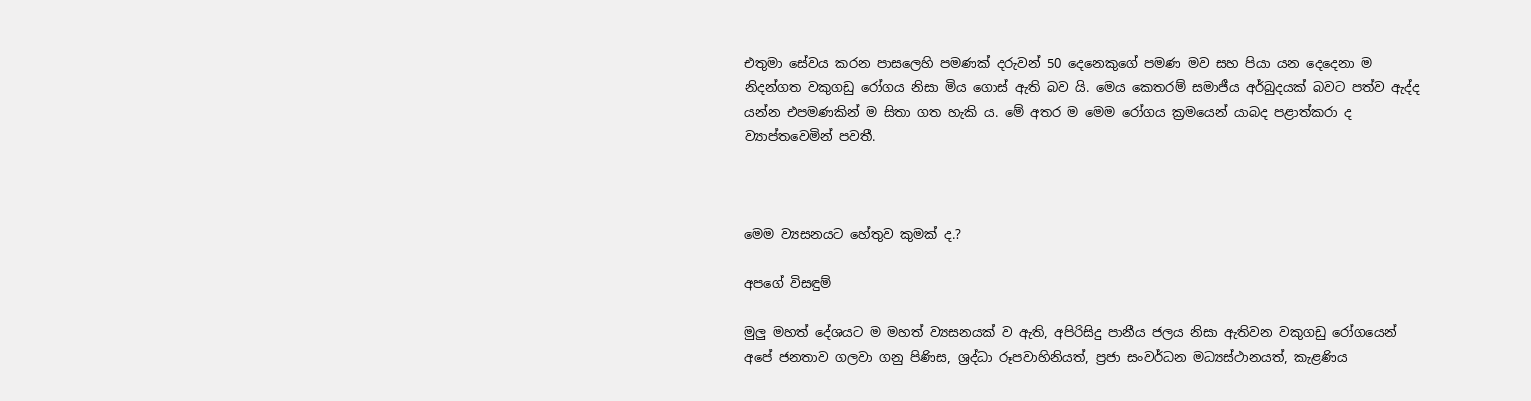එතුමා සේවය කරන පාසලෙහි පමණක් දරුවන් 50 දෙනෙකුගේ පමණ මව සහ පියා යන දෙදෙනා ම නිදන්ගත වකුගඩු රෝගය නිසා මිය ගොස් ඇති බව යි. මෙය කෙතරම් සමාජීය අර්බුදයක් බවට පත්ව ඇද්ද යන්න එපමණකින් ම සිතා ගත හැකි ය. මේ අතර ම මෙම රෝගය ක්‍රමයෙන් යාබද පළාත්කරා ද ව්‍යාප්තවෙමින් පවතී.



මෙම ව්‍යසනයට හේතුව කුමක් ද.?

අපගේ විසඳුම්

මුලු මහත් දේශයට ම මහත් ව්‍යසනයක් ව ඇති, අපිරිසිදු පානීය ජලය නිසා ඇතිවන වකුගඩු රෝගයෙන් අපේ ජනතාව ගලවා ගනු පිණිස, ශ්‍රද්ධා රූපවාහිනියත්, ප්‍රජා සංවර්ධන මධ්‍යස්ථානයත්, කැළණිය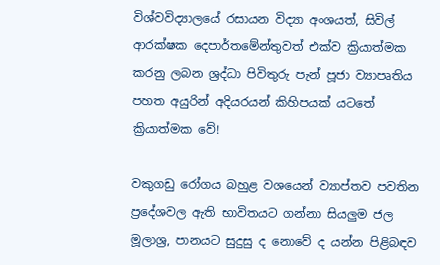විශ්වවිද්‍යාලයේ රසායන විද්‍යා අංශයත්, සිවිල් ආරක්ෂක දෙපාර්තමේන්තුවත් එක්ව ක්‍රියාත්මක කරනු ලබන ශ්‍රද්ධා පිවිතුරු පැන් පූජා ව්‍යාපෘතිය පහත අයුරින් අදියරයන් කිහිපයක් යටතේ ක්‍රියාත්මක වේ!

වකුගඩු රෝගය බහුළ වශයෙන් ව්‍යාප්තව පවතින ප්‍රදේශවල ඇති භාවිතයට ගන්නා සියලුම ජල මූලාශ්‍ර, පානයට සුදුසු ද නොවේ ද යන්න පිළිබඳව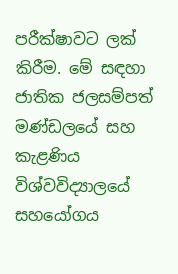පරීක්ෂාවට ලක් කිරීම. මේ සඳහා ජාතික ජලසම්පත් මණ්ඩලයේ සහ කැළණිය විශ්වවිද්‍යාලයේ සහයෝගය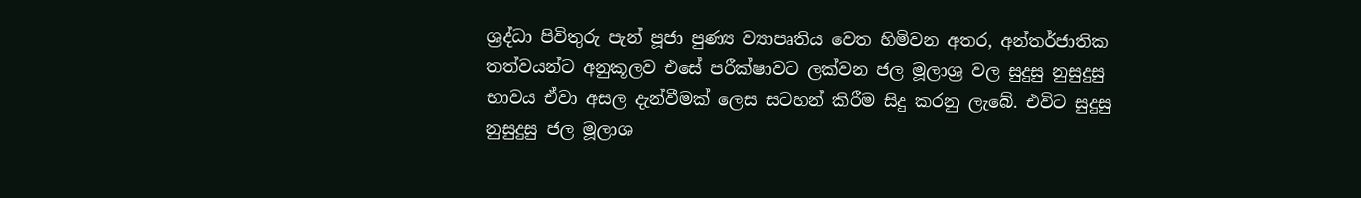ශ්‍රද්ධා පිවිතුරු පැන් පූජා පුණ්‍ය ව්‍යාපෘතිය වෙත හිමිවන අතර, අන්තර්ජාතික තත්වයන්ට අනුකූලව එසේ පරීක්ෂාවට ලක්වන ජල මූලාශ්‍ර වල සුදුසු නුසුදුසු භාවය ඒවා අසල දැන්වීමක් ලෙස සටහන් කිරීම සිදු කරනු ලැබේ. එවිට සුදුසු නුසුදුසු ජල මූලාශ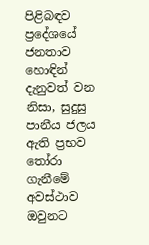පිළිබඳව ප්‍රදේශයේ ජනතාව හොඳින් දැනුවත් වන නිසා, සුදුසු පානීය ජලය ඇති ප්‍රභව තෝරා ගැනීමේ අවස්ථාව ඔවුනට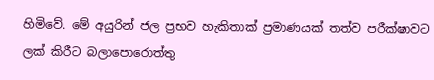හිමිවේ. මේ අයුරින් ජල ප්‍රභව හැකිතාක් ප්‍රමාණයක් තත්ව පරීක්ෂාවට ලක් කිරීට බලාපොරොත්තු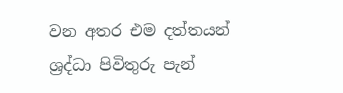වන අතර එම දත්තයන් ශ්‍රද්ධා පිවිතුරු පැන්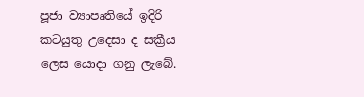පූජා ව්‍යාපෘතියේ ඉදිරි කටයුතු උදෙසා ද සක්‍රීය ලෙස යොදා ගනු ලැබේ.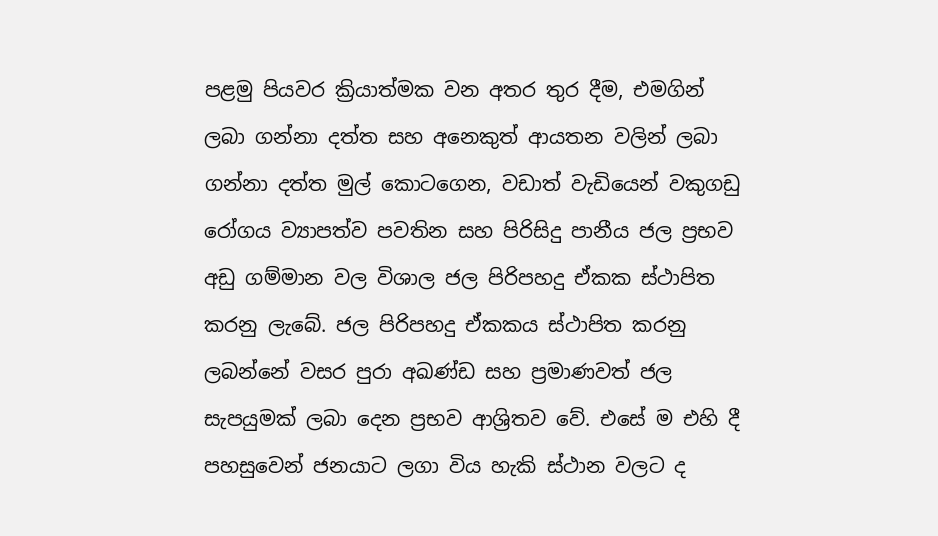පළමු පියවර ක්‍රියාත්මක වන අතර තුර දීම, එමගින් ලබා ගන්නා දත්ත සහ අනෙකුත් ආයතන වලින් ලබා ගන්නා දත්ත මුල් කොටගෙන, වඩාත් වැඩියෙන් වකුගඩු රෝගය ව්‍යාපත්ව පවතින සහ පිරිසිදු පානීය ජල ප්‍රභව අඩු ගම්මාන වල විශාල ජල පිරිපහදු ඒකක ස්ථාපිත කරනු ලැබේ. ජල පිරිපහදු ඒකකය ස්ථාපිත කරනු ලබන්නේ වසර පුරා අඛණ්ඩ සහ ප්‍රමාණවත් ජල සැපයුමක් ලබා දෙන ප්‍රභව ආශ්‍රිතව වේ. එසේ ම එහි දී පහසුවෙන් ජනයාට ලගා විය හැකි ස්ථාන වලට ද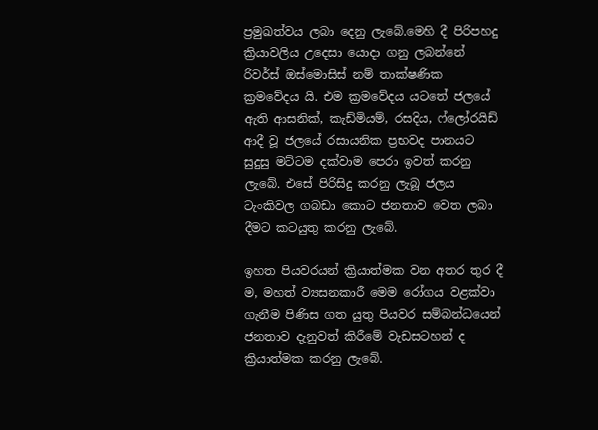ප්‍රමුඛත්වය ලබා දෙනු ලැබේ.මෙහි දී පිරිපහදු ක්‍රියාවලිය උදෙසා යොදා ගනු ලබන්නේ රිවර්ස් ඔස්මොසිස් නම් තාක්ෂණික ක්‍රමවේදය යි. එම ක්‍රමවේදය යටතේ ජලයේ ඇති ආසනික්, කැඩ්මියම්, රසදිය, ෆ්ලෝරයිඩ් ආදී වූ ජලයේ රසායනික ප්‍රභවද පානයට සුදුසු මට්ටම දක්වාම පෙරා ඉවත් කරනු ලැබේ. එසේ පිරිසිදු කරනු ලැබූ ජලය ටැංකිවල ගබඩා කොට ජනතාව වෙත ලබා දීමට කටයුතු කරනු ලැබේ.

ඉහත පියවරයන් ක්‍රියාත්මක වන අතර තුර දී ම, මහත් ව්‍යසනකාරී මෙම රෝගය වළක්වා ගැනීම පිණිස ගත යුතු පියවර සම්බන්ධයෙන් ජනතාව දැනුවත් කිරීමේ වැඩසටහන් ද ක්‍රියාත්මක කරනු ලැබේ.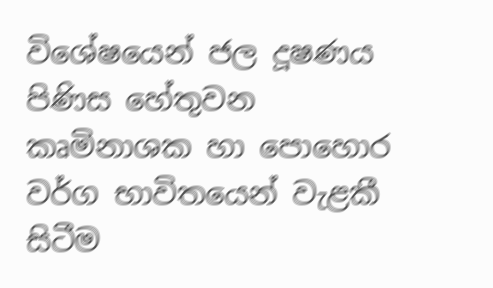විශේෂයෙන් ජල දූෂණය පිණිස හේතුවන කෘමිනාශක හා පොහොර වර්ග භාවිතයෙන් වැළකී සිටීම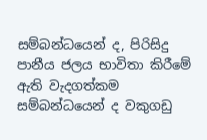සම්බන්ධයෙන් ද, පිරිසිදු පානීය ජලය භාවිතා කිරීමේ ඇති වැදගත්කම සම්බන්ධයෙන් ද වකුගඩු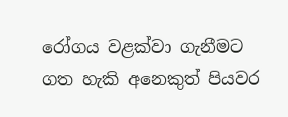රෝගය වළක්වා ගැනීමට ගත හැකි අනෙකුත් පියවර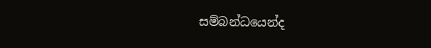සම්බන්ධයෙන්ද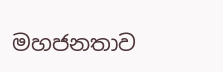මහජනතාව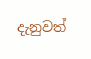දැනුවත්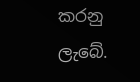කරනු ලැබේ.